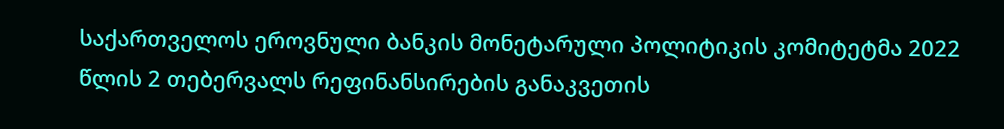საქართველოს ეროვნული ბანკის მონეტარული პოლიტიკის კომიტეტმა 2022 წლის 2 თებერვალს რეფინანსირების განაკვეთის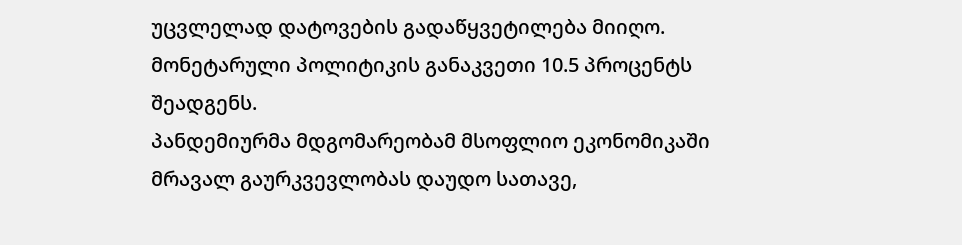უცვლელად დატოვების გადაწყვეტილება მიიღო. მონეტარული პოლიტიკის განაკვეთი 10.5 პროცენტს შეადგენს.
პანდემიურმა მდგომარეობამ მსოფლიო ეკონომიკაში მრავალ გაურკვევლობას დაუდო სათავე,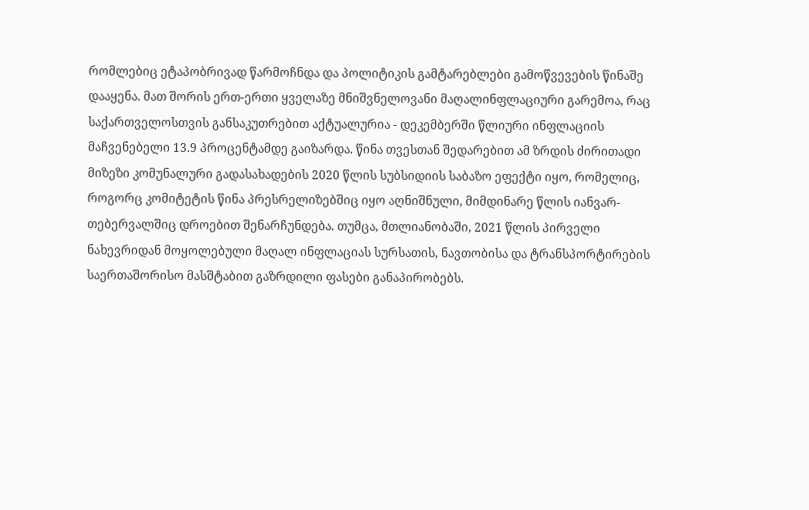რომლებიც ეტაპობრივად წარმოჩნდა და პოლიტიკის გამტარებლები გამოწვევების წინაშე დააყენა. მათ შორის ერთ-ერთი ყველაზე მნიშვნელოვანი მაღალინფლაციური გარემოა, რაც საქართველოსთვის განსაკუთრებით აქტუალურია - დეკემბერში წლიური ინფლაციის მაჩვენებელი 13.9 პროცენტამდე გაიზარდა. წინა თვესთან შედარებით ამ ზრდის ძირითადი მიზეზი კომუნალური გადასახადების 2020 წლის სუბსიდიის საბაზო ეფექტი იყო, რომელიც, როგორც კომიტეტის წინა პრესრელიზებშიც იყო აღნიშნული, მიმდინარე წლის იანვარ-თებერვალშიც დროებით შენარჩუნდება. თუმცა, მთლიანობაში, 2021 წლის პირველი ნახევრიდან მოყოლებული მაღალ ინფლაციას სურსათის, ნავთობისა და ტრანსპორტირების საერთაშორისო მასშტაბით გაზრდილი ფასები განაპირობებს.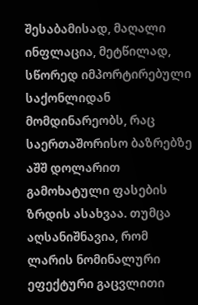შესაბამისად, მაღალი ინფლაცია, მეტწილად, სწორედ იმპორტირებული საქონლიდან მომდინარეობს, რაც საერთაშორისო ბაზრებზე აშშ დოლარით გამოხატული ფასების ზრდის ასახვაა. თუმცა აღსანიშნავია, რომ ლარის ნომინალური ეფექტური გაცვლითი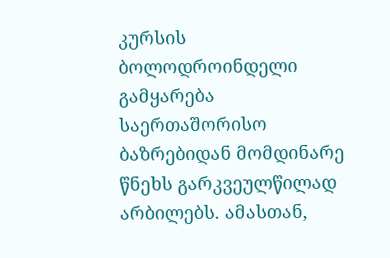კურსის ბოლოდროინდელი გამყარება საერთაშორისო ბაზრებიდან მომდინარე წნეხს გარკვეულწილად არბილებს. ამასთან,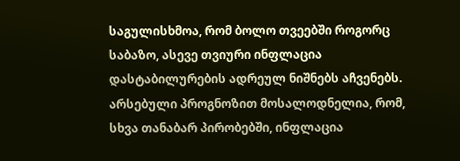საგულისხმოა, რომ ბოლო თვეებში როგორც საბაზო, ასევე თვიური ინფლაცია დასტაბილურების ადრეულ ნიშნებს აჩვენებს. არსებული პროგნოზით მოსალოდნელია, რომ, სხვა თანაბარ პირობებში, ინფლაცია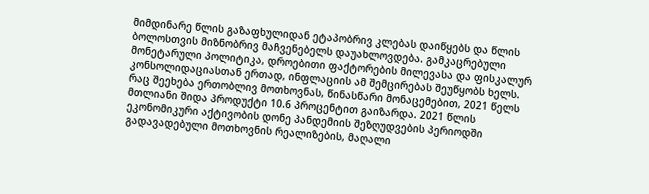მიმდინარე წლის გაზაფხულიდან ეტაპობრივ კლებას დაიწყებს და წლის ბოლოსთვის მიზნობრივ მაჩვენებელს დაუახლოვდება. გამკაცრებული მონეტარული პოლიტიკა, დროებითი ფაქტორების მილევასა და ფისკალურ კონსოლიდაციასთან ერთად, ინფლაციის ამ შემცირებას შეუწყობს ხელს.
რაც შეეხება ერთობლივ მოთხოვნას, წინასწარი მონაცემებით, 2021 წელს მთლიანი შიდა პროდუქტი 10.6 პროცენტით გაიზარდა. 2021 წლის ეკონომიკური აქტივობის დონე პანდემიის შეზღუდვების პერიოდში გადავადებული მოთხოვნის რეალიზების, მაღალი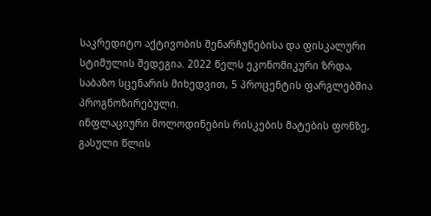საკრედიტო აქტივობის შენარჩუნებისა და ფისკალური სტიმულის შედეგია. 2022 წელს ეკონომიკური ზრდა, საბაზო სცენარის მიხედვით, 5 პროცენტის ფარგლებშია პროგნოზირებული.
ინფლაციური მოლოდინების რისკების მატების ფონზე, გასული წლის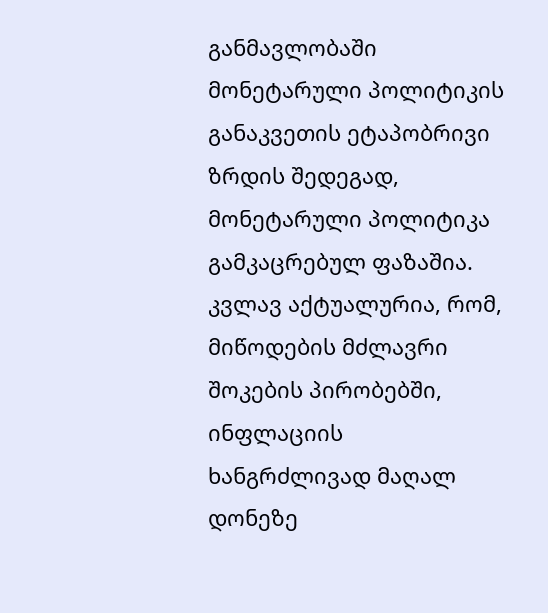განმავლობაში მონეტარული პოლიტიკის განაკვეთის ეტაპობრივი ზრდის შედეგად, მონეტარული პოლიტიკა გამკაცრებულ ფაზაშია. კვლავ აქტუალურია, რომ, მიწოდების მძლავრი შოკების პირობებში, ინფლაციის ხანგრძლივად მაღალ დონეზე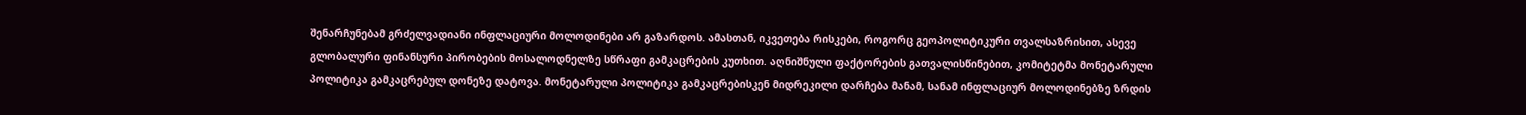შენარჩუნებამ გრძელვადიანი ინფლაციური მოლოდინები არ გაზარდოს. ამასთან, იკვეთება რისკები, როგორც გეოპოლიტიკური თვალსაზრისით, ასევე გლობალური ფინანსური პირობების მოსალოდნელზე სწრაფი გამკაცრების კუთხით. აღნიშნული ფაქტორების გათვალისწინებით, კომიტეტმა მონეტარული პოლიტიკა გამკაცრებულ დონეზე დატოვა. მონეტარული პოლიტიკა გამკაცრებისკენ მიდრეკილი დარჩება მანამ, სანამ ინფლაციურ მოლოდინებზე ზრდის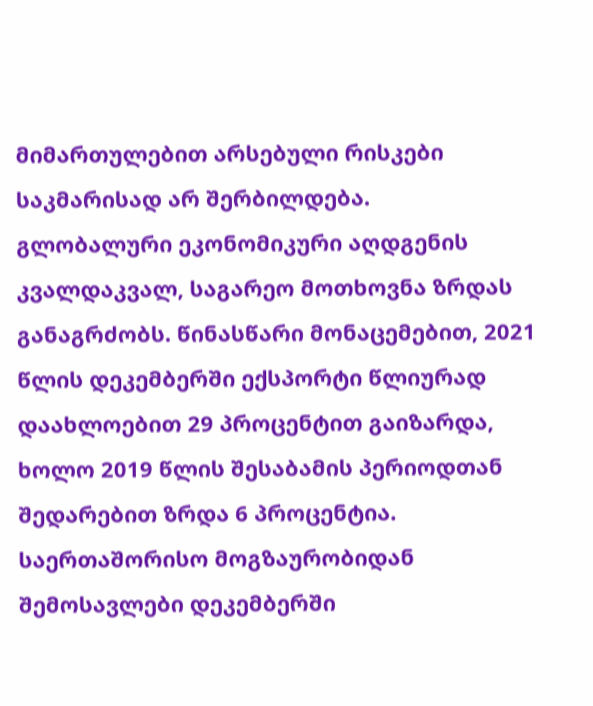მიმართულებით არსებული რისკები საკმარისად არ შერბილდება.
გლობალური ეკონომიკური აღდგენის კვალდაკვალ, საგარეო მოთხოვნა ზრდას განაგრძობს. წინასწარი მონაცემებით, 2021 წლის დეკემბერში ექსპორტი წლიურად დაახლოებით 29 პროცენტით გაიზარდა, ხოლო 2019 წლის შესაბამის პერიოდთან შედარებით ზრდა 6 პროცენტია. საერთაშორისო მოგზაურობიდან შემოსავლები დეკემბერში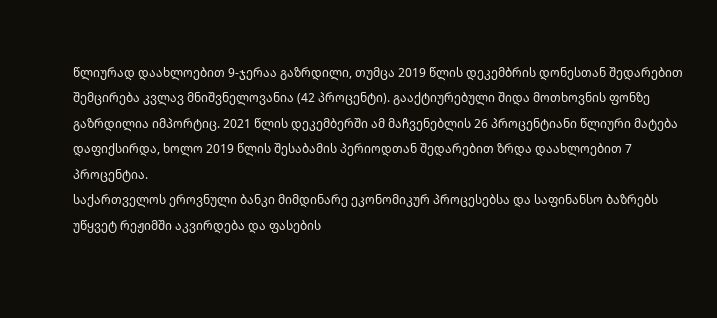წლიურად დაახლოებით 9-ჯერაა გაზრდილი, თუმცა 2019 წლის დეკემბრის დონესთან შედარებით შემცირება კვლავ მნიშვნელოვანია (42 პროცენტი). გააქტიურებული შიდა მოთხოვნის ფონზე გაზრდილია იმპორტიც. 2021 წლის დეკემბერში ამ მაჩვენებლის 26 პროცენტიანი წლიური მატება დაფიქსირდა, ხოლო 2019 წლის შესაბამის პერიოდთან შედარებით ზრდა დაახლოებით 7 პროცენტია.
საქართველოს ეროვნული ბანკი მიმდინარე ეკონომიკურ პროცესებსა და საფინანსო ბაზრებს უწყვეტ რეჟიმში აკვირდება და ფასების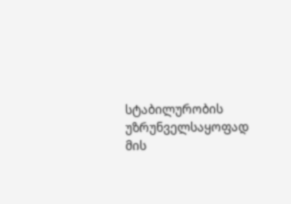სტაბილურობის უზრუნველსაყოფად მის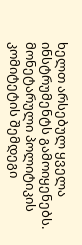ხელთ არსებულ ყველა ინსტრუმენტს გამოიყენებს.
მონეტარული პოლიტიკის კომიტეტის შემდეგი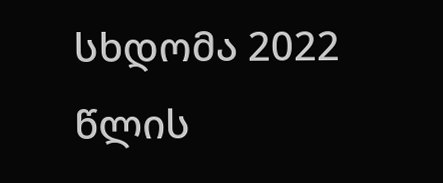სხდომა 2022 წლის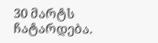30 მარტს ჩატარდება.